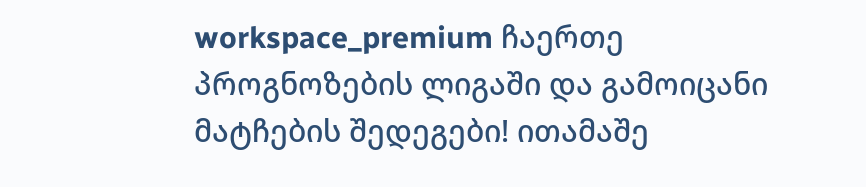workspace_premium ჩაერთე პროგნოზების ლიგაში და გამოიცანი მატჩების შედეგები! ითამაშე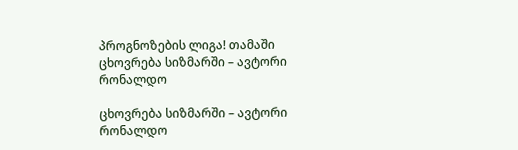პროგნოზების ლიგა! თამაში
ცხოვრება სიზმარში – ავტორი რონალდო

ცხოვრება სიზმარში – ავტორი რონალდო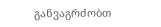განვაგრძობთ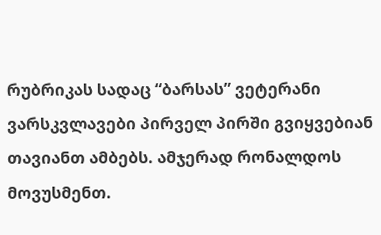რუბრიკას სადაც “ბარსას” ვეტერანი ვარსკვლავები პირველ პირში გვიყვებიან თავიანთ ამბებს. ამჯერად რონალდოს მოვუსმენთ.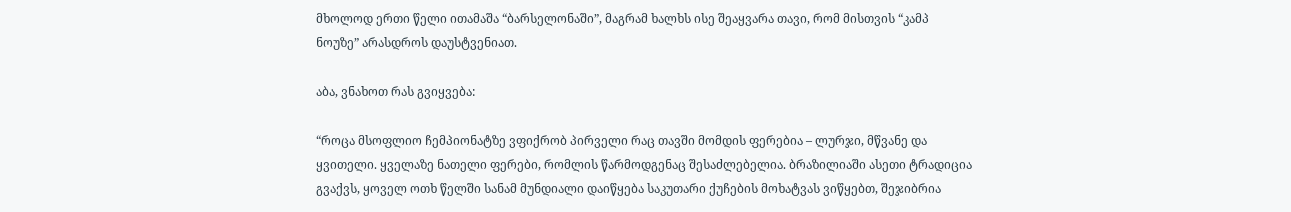მხოლოდ ერთი წელი ითამაშა “ბარსელონაში”, მაგრამ ხალხს ისე შეაყვარა თავი, რომ მისთვის “კამპ ნოუზე” არასდროს დაუსტვენიათ.

აბა, ვნახოთ რას გვიყვება:

“როცა მსოფლიო ჩემპიონატზე ვფიქრობ პირველი რაც თავში მომდის ფერებია – ლურჯი, მწვანე და ყვითელი. ყველაზე ნათელი ფერები, რომლის წარმოდგენაც შესაძლებელია. ბრაზილიაში ასეთი ტრადიცია გვაქვს, ყოველ ოთხ წელში სანამ მუნდიალი დაიწყება საკუთარი ქუჩების მოხატვას ვიწყებთ, შეჯიბრია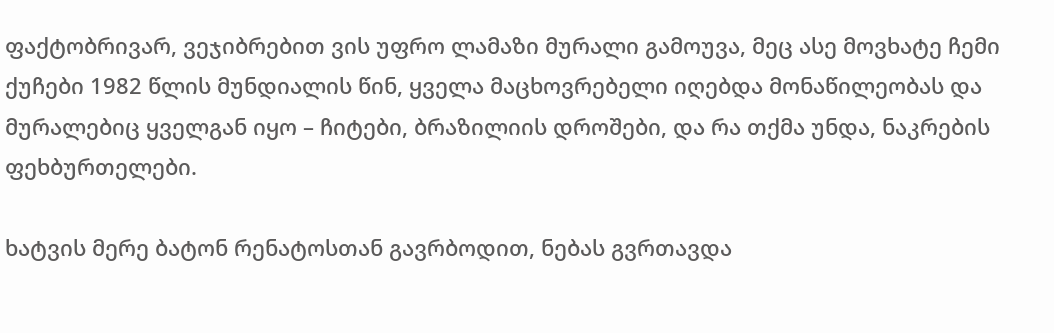ფაქტობრივარ, ვეჯიბრებით ვის უფრო ლამაზი მურალი გამოუვა, მეც ასე მოვხატე ჩემი ქუჩები 1982 წლის მუნდიალის წინ, ყველა მაცხოვრებელი იღებდა მონაწილეობას და მურალებიც ყველგან იყო – ჩიტები, ბრაზილიის დროშები, და რა თქმა უნდა, ნაკრების ფეხბურთელები.

ხატვის მერე ბატონ რენატოსთან გავრბოდით, ნებას გვრთავდა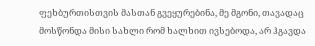ფეხბურთისთვის მასთან გვეყურებინა, მე მგონი, თავადაც მოსწონდა მისი სახლი რომ ხალხით ივსებოდა, არ ჰგავდა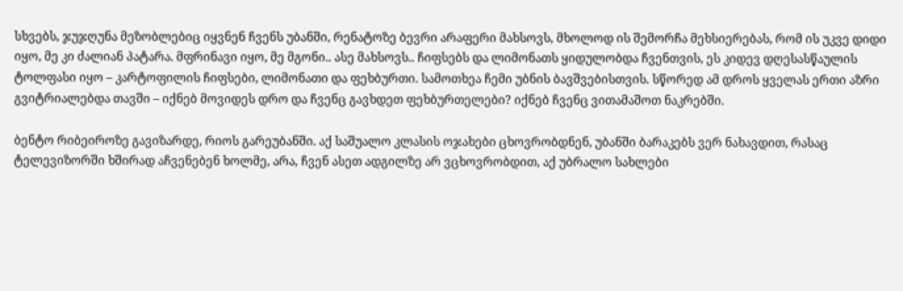სხვებს, ჯუჯღუნა მეზობლებიც იყვნენ ჩვენს უბანში, რენატოზე ბევრი არაფერი მახსოვს, მხოლოდ ის შემორჩა მეხსიერებას, რომ ის უკვე დიდი იყო, მე კი ძალიან პატარა. მფრინავი იყო, მე მგონი.. ასე მახსოვს.. ჩიფსებს და ლიმონათს ყიდულობდა ჩვენთვის, ეს კიდევ დღესასწაულის ტოლფასი იყო – კარტოფილის ჩიფსები, ლიმონათი და ფეხბურთი. სამოთხეა ჩემი უბნის ბავშვებისთვის. სწორედ ამ დროს ყველას ერთი აზრი გვიტრიალებდა თავში – იქნებ მოვიდეს დრო და ჩვენც გავხდეთ ფეხბურთელები? იქნებ ჩვენც ვითამაშოთ ნაკრებში.

ბენტო რიბეიროზე გავიზარდე, რიოს გარეუბანში. აქ საშუალო კლასის ოჯახები ცხოვრობდნენ, უბანში ბარაკებს ვერ ნახავდით, რასაც ტელევიზორში ხშირად აჩვენებენ ხოლმე, არა, ჩვენ ასეთ ადგილზე არ ვცხოვრობდით, აქ უბრალო სახლები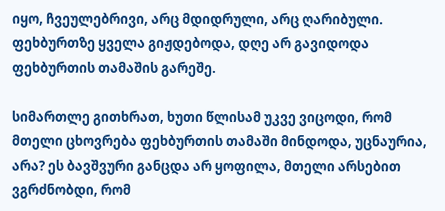იყო, ჩვეულებრივი, არც მდიდრული, არც ღარიბული. ფეხბურთზე ყველა გიჟდებოდა, დღე არ გავიდოდა ფეხბურთის თამაშის გარეშე.

სიმართლე გითხრათ, ხუთი წლისამ უკვე ვიცოდი, რომ მთელი ცხოვრება ფეხბურთის თამაში მინდოდა, უცნაურია, არა? ეს ბავშვური განცდა არ ყოფილა, მთელი არსებით ვგრძნობდი, რომ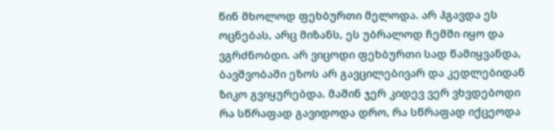წინ მხოლოდ ფეხბურთი მელოდა. არ ჰგავდა ეს ოცნებას, არც მიზანს, ეს უბრალოდ ჩემში იყო და ვგრძნობდი. არ ვიცოდი ფეხბურთი სად წამიყვანდა, ბავშვობაში ეზოს არ გავცილებივარ და კედლებიდან ზიკო გვიყურებდა. მაშინ ჯერ კიდევ ვერ ვხვდებოდი რა სწრაფად გავიდოდა დრო, რა სწრაფად იქცეოდა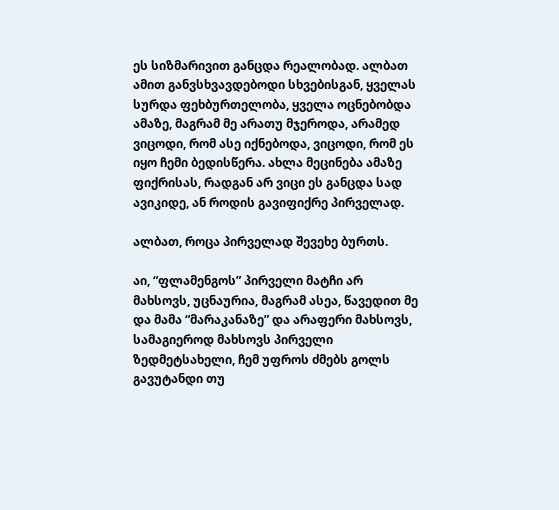ეს სიზმარივით განცდა რეალობად. ალბათ ამით განვსხვავდებოდი სხვებისგან, ყველას სურდა ფეხბურთელობა, ყველა ოცნებობდა ამაზე, მაგრამ მე არათუ მჯეროდა, არამედ ვიცოდი, რომ ასე იქნებოდა, ვიცოდი, რომ ეს იყო ჩემი ბედისწერა. ახლა მეცინება ამაზე ფიქრისას, რადგან არ ვიცი ეს განცდა სად ავიკიდე, ან როდის გავიფიქრე პირველად.

ალბათ, როცა პირველად შევეხე ბურთს.

აი, “ფლამენგოს” პირველი მატჩი არ მახსოვს, უცნაურია, მაგრამ ასეა, წავედით მე და მამა “მარაკანაზე” და არაფერი მახსოვს, სამაგიეროდ მახსოვს პირველი ზედმეტსახელი, ჩემ უფროს ძმებს გოლს გავუტანდი თუ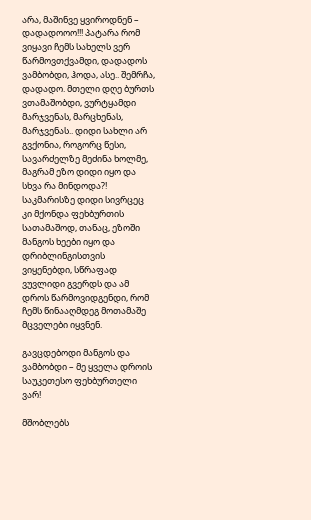არა, მაშინვე ყვიროდნენ – დადადოოო!!! პატარა რომ ვიყავი ჩემს სახელს ვერ წარმოვთქვამდი, დადადოს ვამბობდი, ჰოდა, ასე.. შემრჩა, დადადო. მთელი დღე ბურთს ვთამაშობდი, ვურტყამდი მარჯვენას, მარცხენას, მარჯვენას.. დიდი სახლი არ გვქონია, როგორც წესი, სავარძელზე მეძინა ხოლმე, მაგრამ ეზო დიდი იყო და სხვა რა მინდოდა?! საკმარისზე დიდი სივრცეც კი მქონდა ფეხბურთის სათამაშოდ, თანაც, ეზოში მანგოს ხეები იყო და დრიბლინგისთვის ვიყენებდი, სწრაფად ვუვლიდი გვერდს და ამ დროს წარმოვიდგენდი, რომ ჩემს წინააღმდეგ მოთამაშე მცველები იყვნენ.

გავცდებოდი მანგოს და ვამბობდი – მე ყველა დროის საუკეთესო ფეხბურთელი ვარ!

მშობლებს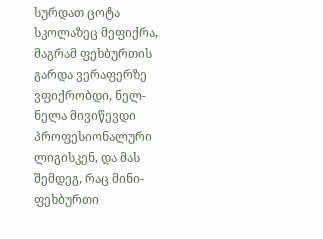სურდათ ცოტა სკოლაზეც მეფიქრა, მაგრამ ფეხბურთის გარდა ვერაფერზე ვფიქრობდი, ნელ-ნელა მივიწევდი პროფესიონალური ლიგისკენ, და მას შემდეგ, რაც მინი-ფეხბურთი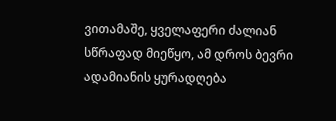ვითამაშე, ყველაფერი ძალიან სწრაფად მიეწყო, ამ დროს ბევრი ადამიანის ყურადღება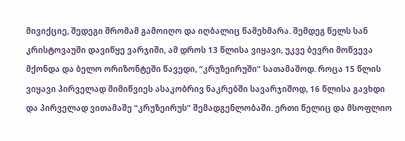მივიქციე, შედეგი შრომამ გამოიღო და იღბალიც წამეხმარა. შემდეგ წელს სან კრისტოვაუში დავიწყე ვარჯიში, ამ დროს 13 წლისა ვიყავი, უკვე ბევრი მოწვევა მქონდა და ბელო ორიზონტეში წავედი, “კრუზეირუში” სათამაშოდ. როცა 15 წლის ვიყავი პირველად მიმიწვიეს ასაკობრივ ნაკრებში სავარჯიშოდ, 16 წლისა გავხდი და პირველად ვითამაშე “კრუზეირუს” შემადგენლობაში. ერთი წელიც და მსოფლიო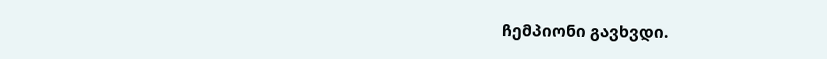ჩემპიონი გავხვდი.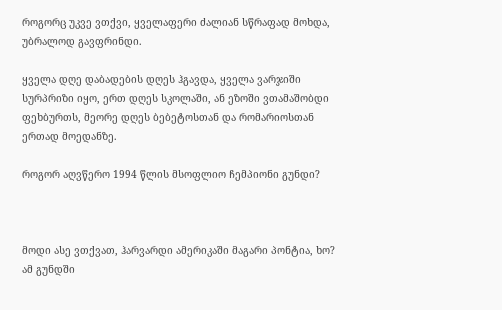როგორც უკვე ვთქვი, ყველაფერი ძალიან სწრაფად მოხდა, უბრალოდ გავფრინდი.

ყველა დღე დაბადების დღეს ჰგავდა, ყველა ვარჯიში სურპრიზი იყო, ერთ დღეს სკოლაში, ან ეზოში ვთამაშობდი ფეხბურთს, მეორე დღეს ბებეტოსთან და რომარიოსთან ერთად მოედანზე.

როგორ აღვწერო 1994 წლის მსოფლიო ჩემპიონი გუნდი?



მოდი ასე ვთქვათ, ჰარვარდი ამერიკაში მაგარი პონტია, ხო? ამ გუნდში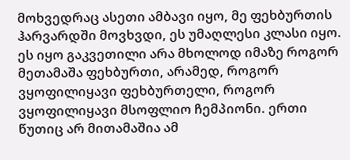მოხვედრაც ასეთი ამბავი იყო, მე ფეხბურთის ჰარვარდში მოვხვდი, ეს უმაღლესი კლასი იყო. ეს იყო გაკვეთილი არა მხოლოდ იმაზე როგორ მეთამაშა ფეხბურთი, არამედ, როგორ ვყოფილიყავი ფეხბურთელი, როგორ ვყოფილიყავი მსოფლიო ჩემპიონი. ერთი წუთიც არ მითამაშია ამ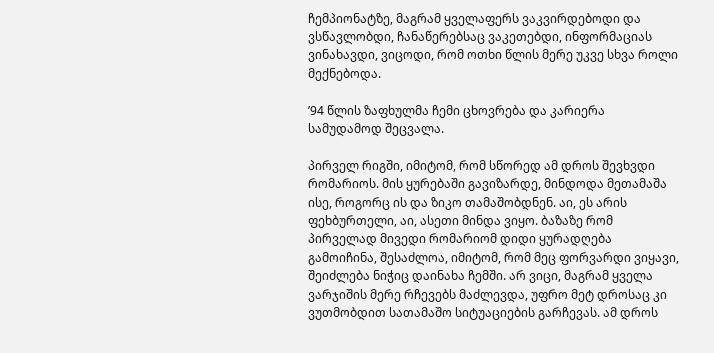ჩემპიონატზე, მაგრამ ყველაფერს ვაკვირდებოდი და ვსწავლობდი, ჩანაწერებსაც ვაკეთებდი, ინფორმაციას ვინახავდი, ვიცოდი, რომ ოთხი წლის მერე უკვე სხვა როლი მექნებოდა.

’94 წლის ზაფხულმა ჩემი ცხოვრება და კარიერა სამუდამოდ შეცვალა.

პირველ რიგში, იმიტომ, რომ სწორედ ამ დროს შევხვდი რომარიოს. მის ყურებაში გავიზარდე, მინდოდა მეთამაშა ისე, როგორც ის და ზიკო თამაშობდნენ. აი, ეს არის ფეხბურთელი, აი, ასეთი მინდა ვიყო. ბაზაზე რომ პირველად მივედი რომარიომ დიდი ყურადღება გამოიჩინა, შესაძლოა, იმიტომ, რომ მეც ფორვარდი ვიყავი, შეიძლება ნიჭიც დაინახა ჩემში. არ ვიცი, მაგრამ ყველა ვარჯიშის მერე რჩევებს მაძლევდა, უფრო მეტ დროსაც კი ვუთმობდით სათამაშო სიტუაციების გარჩევას. ამ დროს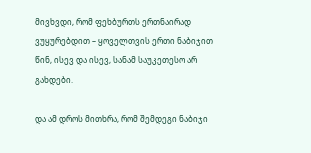მივხვდი, რომ ფეხბურთს ერთნაირად ვუყურებდით – ყოველთვის ერთი ნაბიჯით წინ, ისევ და ისევ, სანამ საუკეთესო არ გახდები.

და ამ დროს მითხრა, რომ შემდეგი ნაბიჯი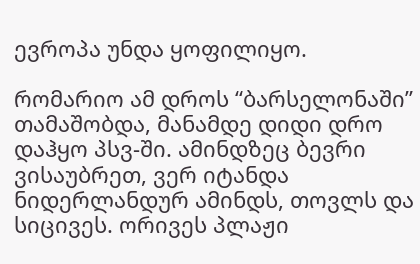ევროპა უნდა ყოფილიყო.

რომარიო ამ დროს “ბარსელონაში” თამაშობდა, მანამდე დიდი დრო დაჰყო პსვ-ში. ამინდზეც ბევრი ვისაუბრეთ, ვერ იტანდა ნიდერლანდურ ამინდს, თოვლს და სიცივეს. ორივეს პლაჟი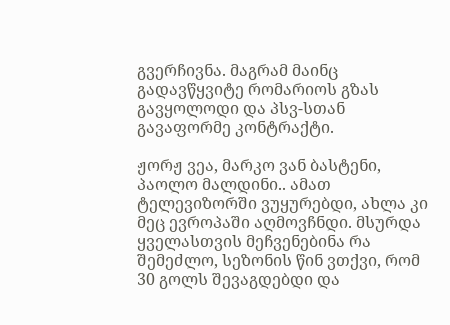გვერჩივნა. მაგრამ მაინც გადავწყვიტე რომარიოს გზას გავყოლოდი და პსვ-სთან გავაფორმე კონტრაქტი.

ჟორჟ ვეა, მარკო ვან ბასტენი, პაოლო მალდინი.. ამათ ტელევიზორში ვუყურებდი, ახლა კი მეც ევროპაში აღმოვჩნდი. მსურდა ყველასთვის მეჩვენებინა რა შემეძლო, სეზონის წინ ვთქვი, რომ 30 გოლს შევაგდებდი და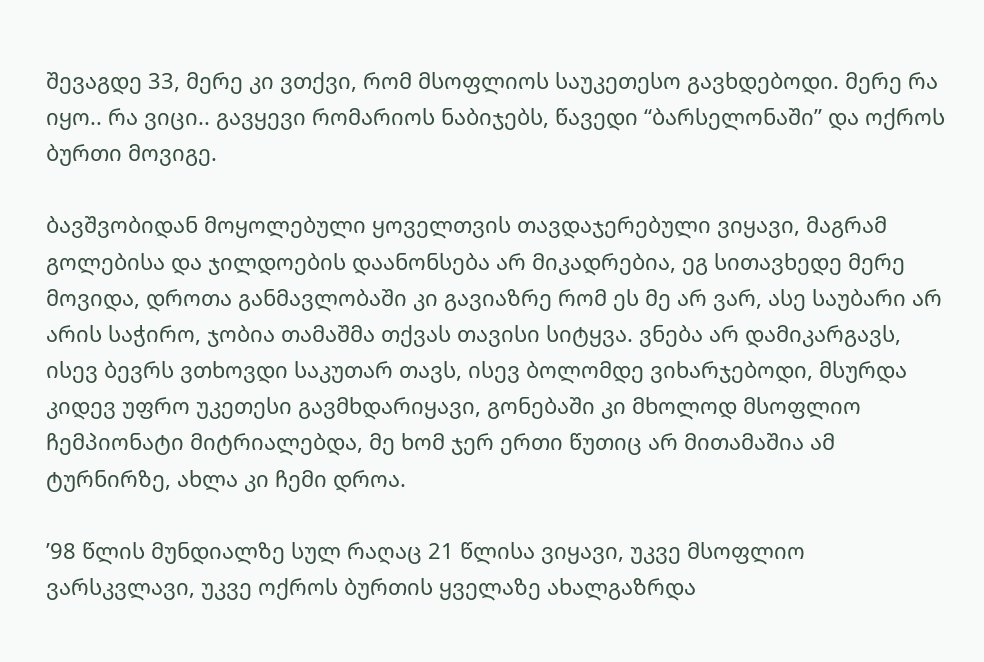შევაგდე 33, მერე კი ვთქვი, რომ მსოფლიოს საუკეთესო გავხდებოდი. მერე რა იყო.. რა ვიცი.. გავყევი რომარიოს ნაბიჯებს, წავედი “ბარსელონაში” და ოქროს ბურთი მოვიგე.

ბავშვობიდან მოყოლებული ყოველთვის თავდაჯერებული ვიყავი, მაგრამ გოლებისა და ჯილდოების დაანონსება არ მიკადრებია, ეგ სითავხედე მერე მოვიდა, დროთა განმავლობაში კი გავიაზრე რომ ეს მე არ ვარ, ასე საუბარი არ არის საჭირო, ჯობია თამაშმა თქვას თავისი სიტყვა. ვნება არ დამიკარგავს, ისევ ბევრს ვთხოვდი საკუთარ თავს, ისევ ბოლომდე ვიხარჯებოდი, მსურდა კიდევ უფრო უკეთესი გავმხდარიყავი, გონებაში კი მხოლოდ მსოფლიო ჩემპიონატი მიტრიალებდა, მე ხომ ჯერ ერთი წუთიც არ მითამაშია ამ ტურნირზე, ახლა კი ჩემი დროა.

’98 წლის მუნდიალზე სულ რაღაც 21 წლისა ვიყავი, უკვე მსოფლიო ვარსკვლავი, უკვე ოქროს ბურთის ყველაზე ახალგაზრდა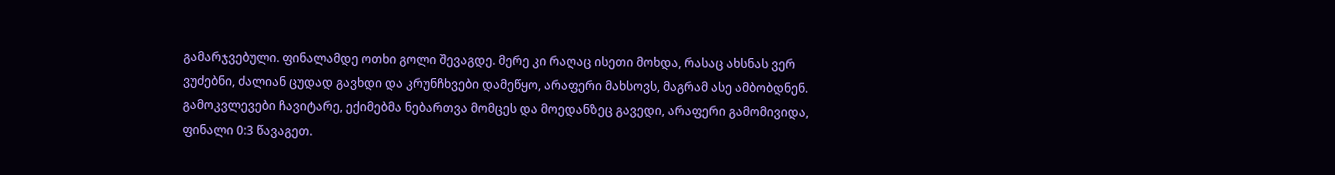გამარჯვებული. ფინალამდე ოთხი გოლი შევაგდე. მერე კი რაღაც ისეთი მოხდა, რასაც ახსნას ვერ ვუძებნი, ძალიან ცუდად გავხდი და კრუნჩხვები დამეწყო, არაფერი მახსოვს, მაგრამ ასე ამბობდნენ. გამოკვლევები ჩავიტარე, ექიმებმა ნებართვა მომცეს და მოედანზეც გავედი, არაფერი გამომივიდა, ფინალი 0:3 წავაგეთ.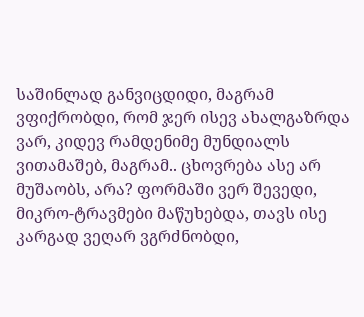საშინლად განვიცდიდი, მაგრამ ვფიქრობდი, რომ ჯერ ისევ ახალგაზრდა ვარ, კიდევ რამდენიმე მუნდიალს ვითამაშებ, მაგრამ.. ცხოვრება ასე არ მუშაობს, არა? ფორმაში ვერ შევედი, მიკრო-ტრავმები მაწუხებდა, თავს ისე კარგად ვეღარ ვგრძნობდი,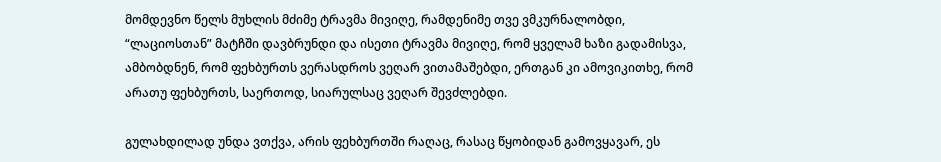მომდევნო წელს მუხლის მძიმე ტრავმა მივიღე, რამდენიმე თვე ვმკურნალობდი, “ლაციოსთან” მატჩში დავბრუნდი და ისეთი ტრავმა მივიღე, რომ ყველამ ხაზი გადამისვა, ამბობდნენ, რომ ფეხბურთს ვერასდროს ვეღარ ვითამაშებდი, ერთგან კი ამოვიკითხე, რომ არათუ ფეხბურთს, საერთოდ, სიარულსაც ვეღარ შევძლებდი.

გულახდილად უნდა ვთქვა, არის ფეხბურთში რაღაც, რასაც წყობიდან გამოვყავარ, ეს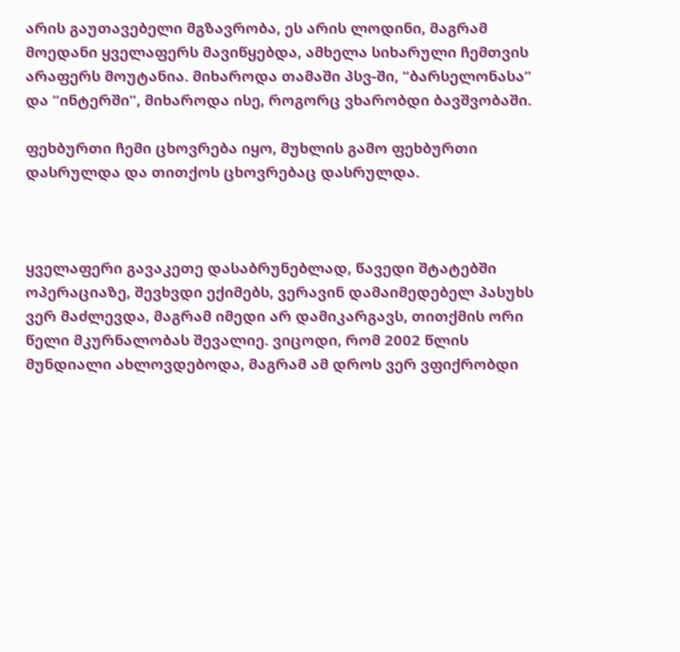არის გაუთავებელი მგზავრობა, ეს არის ლოდინი, მაგრამ მოედანი ყველაფერს მავიწყებდა, ამხელა სიხარული ჩემთვის არაფერს მოუტანია. მიხაროდა თამაში პსვ-ში, “ბარსელონასა” და “ინტერში”, მიხაროდა ისე, როგორც ვხარობდი ბავშვობაში.

ფეხბურთი ჩემი ცხოვრება იყო, მუხლის გამო ფეხბურთი დასრულდა და თითქოს ცხოვრებაც დასრულდა.



ყველაფერი გავაკეთე დასაბრუნებლად, წავედი შტატებში ოპერაციაზე, შევხვდი ექიმებს, ვერავინ დამაიმედებელ პასუხს ვერ მაძლევდა, მაგრამ იმედი არ დამიკარგავს, თითქმის ორი წელი მკურნალობას შევალიე. ვიცოდი, რომ 2002 წლის მუნდიალი ახლოვდებოდა, მაგრამ ამ დროს ვერ ვფიქრობდი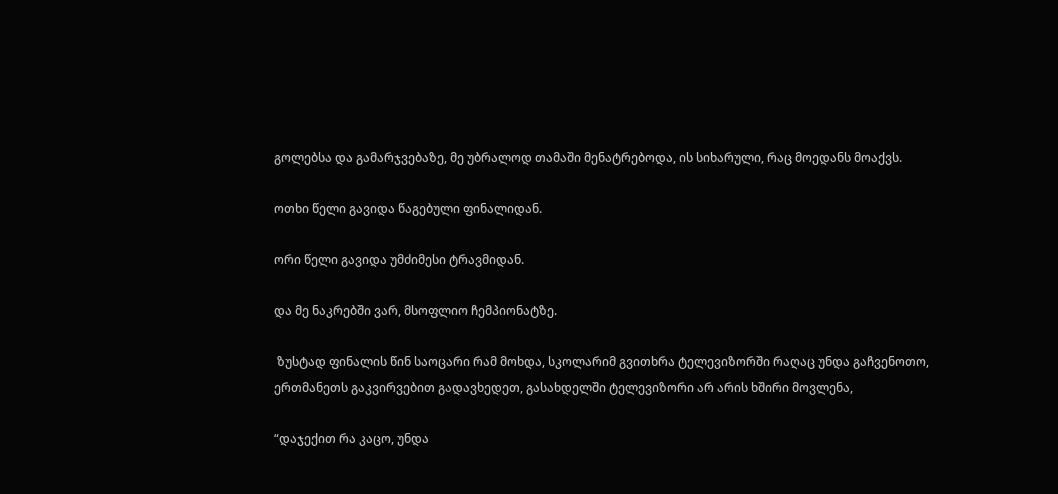გოლებსა და გამარჯვებაზე, მე უბრალოდ თამაში მენატრებოდა, ის სიხარული, რაც მოედანს მოაქვს.

ოთხი წელი გავიდა წაგებული ფინალიდან.

ორი წელი გავიდა უმძიმესი ტრავმიდან.

და მე ნაკრებში ვარ, მსოფლიო ჩემპიონატზე.

 ზუსტად ფინალის წინ საოცარი რამ მოხდა, სკოლარიმ გვითხრა ტელევიზორში რაღაც უნდა გაჩვენოთო, ერთმანეთს გაკვირვებით გადავხედეთ, გასახდელში ტელევიზორი არ არის ხშირი მოვლენა,

“დაჯექით რა კაცო, უნდა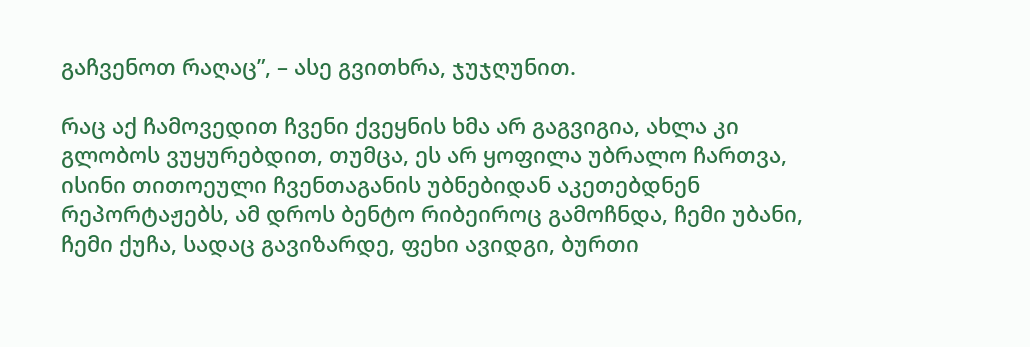გაჩვენოთ რაღაც”, – ასე გვითხრა, ჯუჯღუნით.

რაც აქ ჩამოვედით ჩვენი ქვეყნის ხმა არ გაგვიგია, ახლა კი გლობოს ვუყურებდით, თუმცა, ეს არ ყოფილა უბრალო ჩართვა, ისინი თითოეული ჩვენთაგანის უბნებიდან აკეთებდნენ რეპორტაჟებს, ამ დროს ბენტო რიბეიროც გამოჩნდა, ჩემი უბანი, ჩემი ქუჩა, სადაც გავიზარდე, ფეხი ავიდგი, ბურთი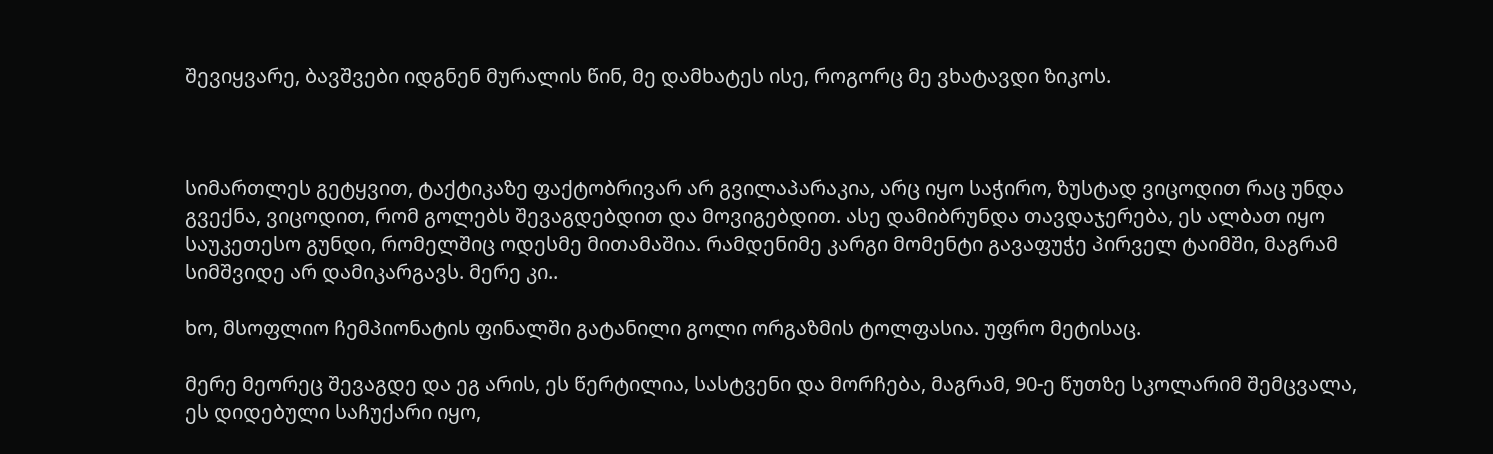შევიყვარე, ბავშვები იდგნენ მურალის წინ, მე დამხატეს ისე, როგორც მე ვხატავდი ზიკოს.



სიმართლეს გეტყვით, ტაქტიკაზე ფაქტობრივარ არ გვილაპარაკია, არც იყო საჭირო, ზუსტად ვიცოდით რაც უნდა გვექნა, ვიცოდით, რომ გოლებს შევაგდებდით და მოვიგებდით. ასე დამიბრუნდა თავდაჯერება, ეს ალბათ იყო საუკეთესო გუნდი, რომელშიც ოდესმე მითამაშია. რამდენიმე კარგი მომენტი გავაფუჭე პირველ ტაიმში, მაგრამ სიმშვიდე არ დამიკარგავს. მერე კი..

ხო, მსოფლიო ჩემპიონატის ფინალში გატანილი გოლი ორგაზმის ტოლფასია. უფრო მეტისაც.

მერე მეორეც შევაგდე და ეგ არის, ეს წერტილია, სასტვენი და მორჩება, მაგრამ, 90-ე წუთზე სკოლარიმ შემცვალა, ეს დიდებული საჩუქარი იყო,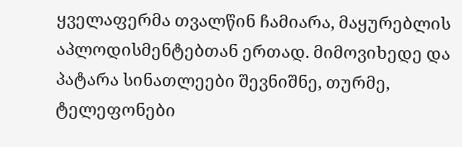ყველაფერმა თვალწინ ჩამიარა, მაყურებლის აპლოდისმენტებთან ერთად. მიმოვიხედე და პატარა სინათლეები შევნიშნე, თურმე, ტელეფონები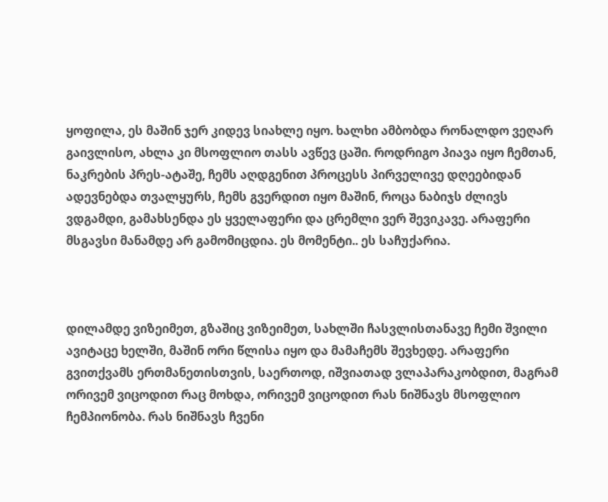ყოფილა, ეს მაშინ ჯერ კიდევ სიახლე იყო. ხალხი ამბობდა რონალდო ვეღარ გაივლისო, ახლა კი მსოფლიო თასს ავწევ ცაში. როდრიგო პიავა იყო ჩემთან, ნაკრების პრეს-ატაშე, ჩემს აღდგენით პროცესს პირველივე დღეებიდან ადევნებდა თვალყურს, ჩემს გვერდით იყო მაშინ, როცა ნაბიჯს ძლივს ვდგამდი, გამახსენდა ეს ყველაფერი და ცრემლი ვერ შევიკავე. არაფერი მსგავსი მანამდე არ გამომიცდია. ეს მომენტი.. ეს საჩუქარია.



დილამდე ვიზეიმეთ, გზაშიც ვიზეიმეთ, სახლში ჩასვლისთანავე ჩემი შვილი ავიტაცე ხელში, მაშინ ორი წლისა იყო და მამაჩემს შევხედე. არაფერი გვითქვამს ერთმანეთისთვის, საერთოდ, იშვიათად ვლაპარაკობდით, მაგრამ ორივემ ვიცოდით რაც მოხდა, ორივემ ვიცოდით რას ნიშნავს მსოფლიო ჩემპიონობა. რას ნიშნავს ჩვენი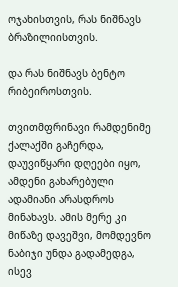ოჯახისთვის, რას ნიშნავს ბრაზილიისთვის.

და რას ნიშნავს ბენტო რიბეიროსთვის.

თვითმფრინავი რამდენიმე ქალაქში გაჩერდა, დაუვიწყარი დღეები იყო, ამდენი გახარებული ადამიანი არასდროს მინახავს. ამის მერე კი მიწაზე დავეშვი, მომდევნო ნაბიჯი უნდა გადამედგა, ისევ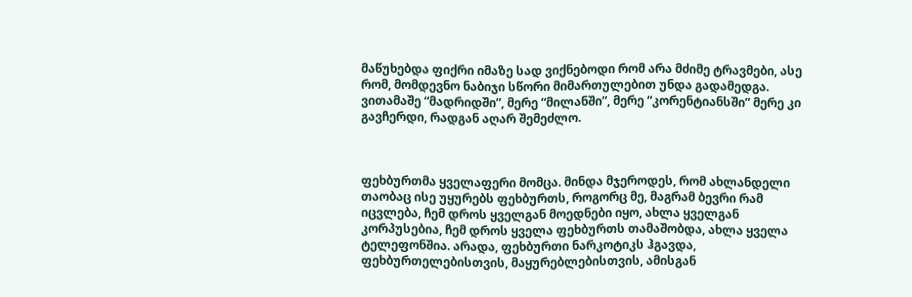მაწუხებდა ფიქრი იმაზე სად ვიქნებოდი რომ არა მძიმე ტრავმები, ასე რომ, მომდევნო ნაბიჯი სწორი მიმართულებით უნდა გადამედგა. ვითამაშე “მადრიდში”, მერე “მილანში”, მერე “კორენტიანსში” მერე კი გავჩერდი, რადგან აღარ შემეძლო.



ფეხბურთმა ყველაფერი მომცა. მინდა მჯეროდეს, რომ ახლანდელი თაობაც ისე უყურებს ფეხბურთს, როგორც მე, მაგრამ ბევრი რამ იცვლება, ჩემ დროს ყველგან მოედნები იყო, ახლა ყველგან კორპუსებია, ჩემ დროს ყველა ფეხბურთს თამაშობდა, ახლა ყველა ტელეფონშია. არადა, ფეხბურთი ნარკოტიკს ჰგავდა, ფეხბურთელებისთვის, მაყურებლებისთვის, ამისგან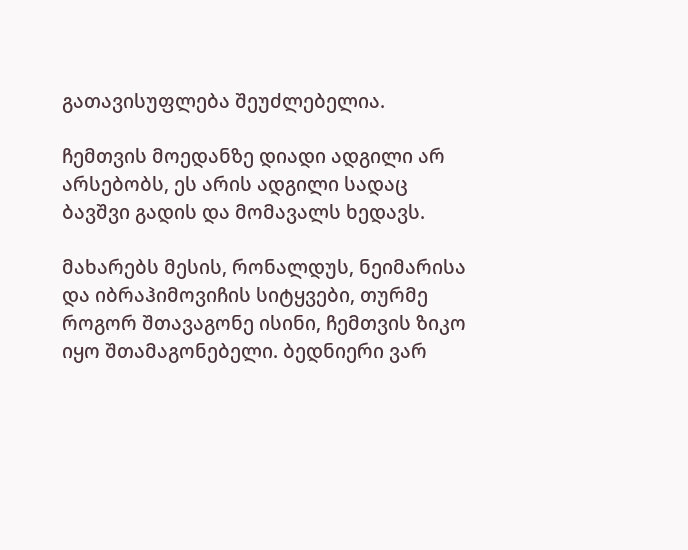გათავისუფლება შეუძლებელია.

ჩემთვის მოედანზე დიადი ადგილი არ არსებობს, ეს არის ადგილი სადაც ბავშვი გადის და მომავალს ხედავს.

მახარებს მესის, რონალდუს, ნეიმარისა და იბრაჰიმოვიჩის სიტყვები, თურმე როგორ შთავაგონე ისინი, ჩემთვის ზიკო იყო შთამაგონებელი. ბედნიერი ვარ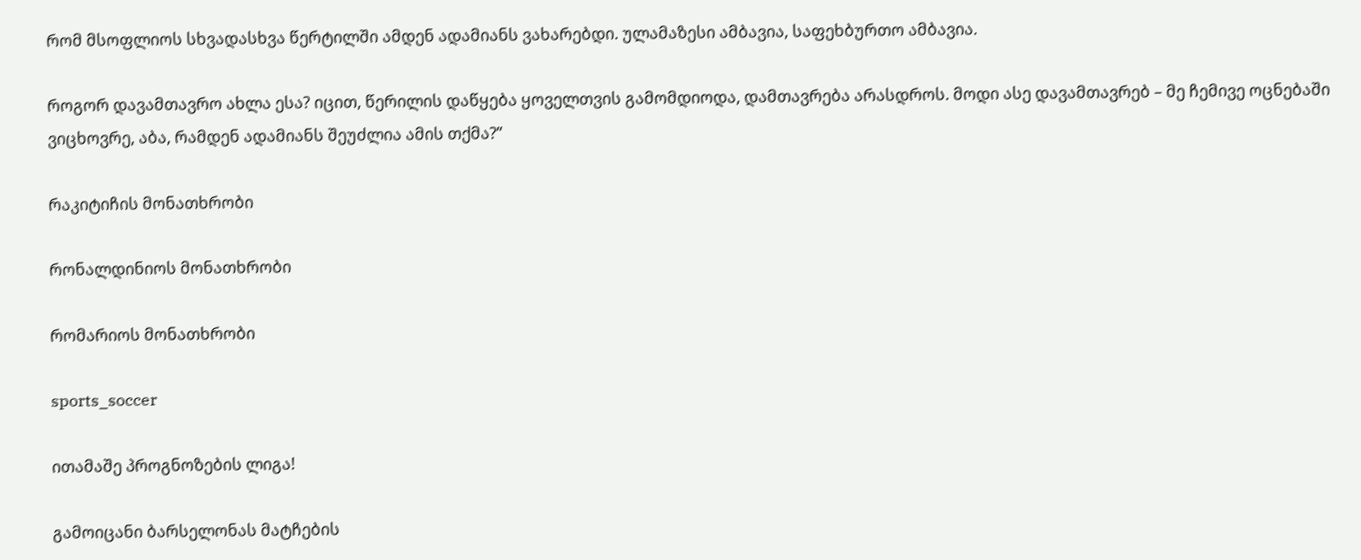რომ მსოფლიოს სხვადასხვა წერტილში ამდენ ადამიანს ვახარებდი. ულამაზესი ამბავია, საფეხბურთო ამბავია.

როგორ დავამთავრო ახლა ესა? იცით, წერილის დაწყება ყოველთვის გამომდიოდა, დამთავრება არასდროს. მოდი ასე დავამთავრებ – მე ჩემივე ოცნებაში ვიცხოვრე, აბა, რამდენ ადამიანს შეუძლია ამის თქმა?”

რაკიტიჩის მონათხრობი

რონალდინიოს მონათხრობი

რომარიოს მონათხრობი

sports_soccer

ითამაშე პროგნოზების ლიგა!

გამოიცანი ბარსელონას მატჩების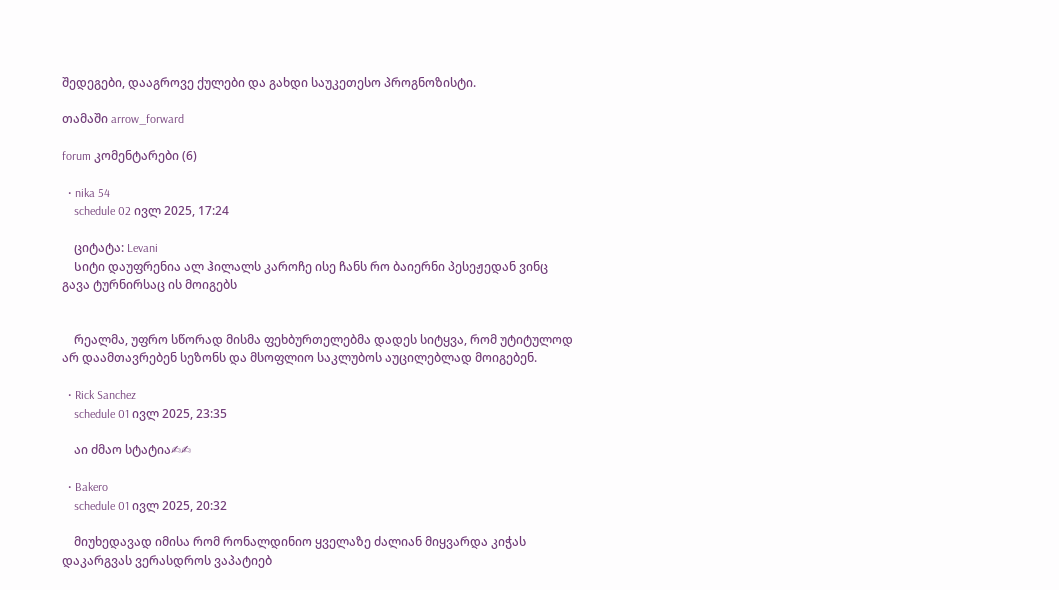შედეგები, დააგროვე ქულები და გახდი საუკეთესო პროგნოზისტი.

თამაში arrow_forward

forum კომენტარები (6)

  • nika 54
    schedule 02 ივლ 2025, 17:24

    ციტატა: Levani
    Სიტი დაუფრენია ალ ჰილალს კაროჩე ისე ჩანს რო ბაიერნი პესეჟედან ვინც გავა ტურნირსაც ის მოიგებს


    რეალმა, უფრო სწორად მისმა ფეხბურთელებმა დადეს სიტყვა, რომ უტიტულოდ არ დაამთავრებენ სეზონს და მსოფლიო საკლუბოს აუცილებლად მოიგებენ.

  • Rick Sanchez
    schedule 01 ივლ 2025, 23:35

    აი ძმაო სტატია✍✍

  • Bakero
    schedule 01 ივლ 2025, 20:32

    მიუხედავად იმისა რომ რონალდინიო ყველაზე ძალიან მიყვარდა კიჭას დაკარგვას ვერასდროს ვაპატიებ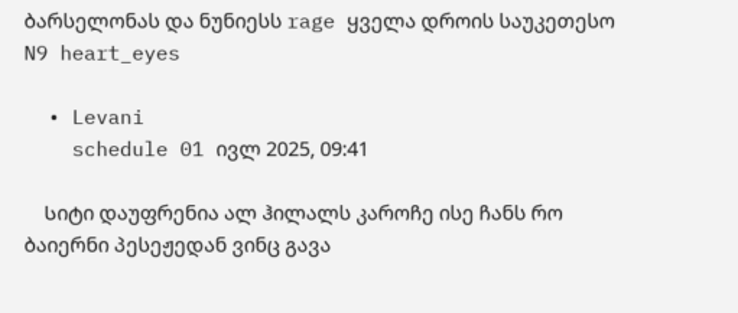ბარსელონას და ნუნიესს rage ყველა დროის საუკეთესო N9 heart_eyes

  • Levani
    schedule 01 ივლ 2025, 09:41

    Სიტი დაუფრენია ალ ჰილალს კაროჩე ისე ჩანს რო ბაიერნი პესეჟედან ვინც გავა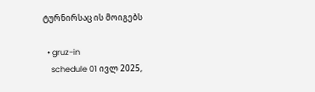ტურნირსაც ის მოიგებს

  • gruz-in
    schedule 01 ივლ 2025,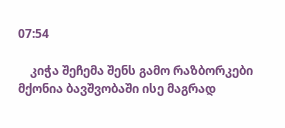07:54

    კიჭა შეჩემა შენს გამო რაზბორკები მქონია ბავშვობაში ისე მაგრად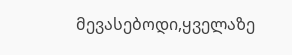მევასებოდი,ყველაზე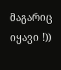მაგარიც იყავი !))